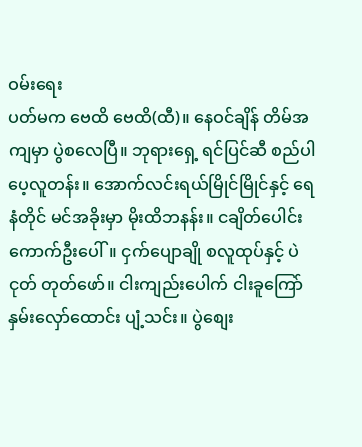ဝမ်းရေး
ပတ်မက ဗေထိ ဗေထိ(ထီ)။ နေဝင်ချိန် တိမ်အကျမှာ ပွဲစလေပြီ။ ဘုရားရှေ့ ရင်ပြင်ဆီ စည်ပါပေ့လူတန်း။ အောက်လင်းရယ်မြိုင်မြိုင်နှင့် ရေနံတိုင် မင်အခိုးမှာ မိုးထိဘနန်း။ ငချိတ်ပေါင်း ကောက်ဦးပေါ်။ ငှက်ပျောချို စလူထုပ်နှင့် ပဲငုတ် တုတ်ဖော်။ ငါးကျည်းပေါက် ငါးခူကြော် နှမ်းလှော်ထောင်း ပျံ့သင်း။ ပွဲစျေး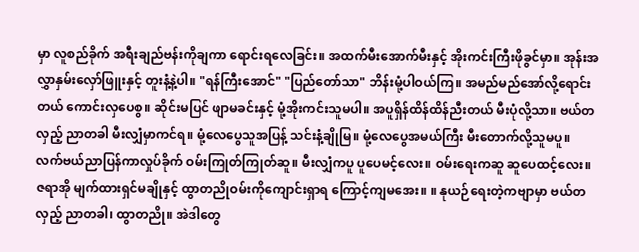မှာ လူစည်ခိုက် အရီးချည်ဗန်းကိုချကာ ရောင်းရလေခြင်း။ အထက်မီးအောက်မီးနှင့် အိုးကင်းကြီးဖိုခွင်မှာ။ အုန်းအလွှာနှမ်းလှော်ဖြူးနှင့် တူးနံ့နဲ့ပါ။ "ရန်ကြီးအောင်" "ပြည်တော်သာ" ဘိန်းမုံ့ပါဝယ်ကြ။ အမည်မည်အော်လို့ရောင်းတယ် ကောင်းလှပေစွ။ ဆိုင်းမပြင် ဖျာမခင်းနှင့် မုံ့အိုးကင်းသူမပါ။ အပူရှိန်ထိန်ထိန်ညီးတယ် မီးပုံလို့သာ။ ဗယ်တလှည့် ညာတခါ မီးလျှံမှာကင်ရ။ မုံ့လေပွေသူအပြန့် သင်းနံ့ချိုမြ။ မုံ့လေပွေအမယ်ကြီး မီးတောက်လို့သူမပူ။ လက်ဗယ်ညာပြန်ကာလှုပ်ခိုက် ဝမ်းကြုတ်ကြုတ်ဆူ။ မီးလျှံကပူ ပူပေမင့်လေး။ ဝမ်းရေးကဆူ ဆူပေထင့်လေး။ ဇရာအို မျက်ထားရှင်မချိုနှင့် ထွာတညိုဝမ်းကိုကျောင်းရှာရ ကြောင့်ကျမအေး။ ။ နုယဉ်ရေးတဲ့ကဗျာမှာ ဗယ်တလှည့် ညာတခါ၊ ထွာတညို။ အဲဒါတွေ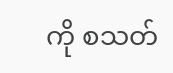ကို စသတ်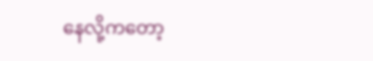နေလို့ကတော့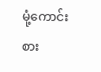မုံ့ကောင်းစား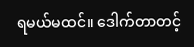ရမယ်မထင်။ ဒေါက်တာတင့်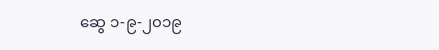ဆွေ ၁-၉-၂၀၁၉